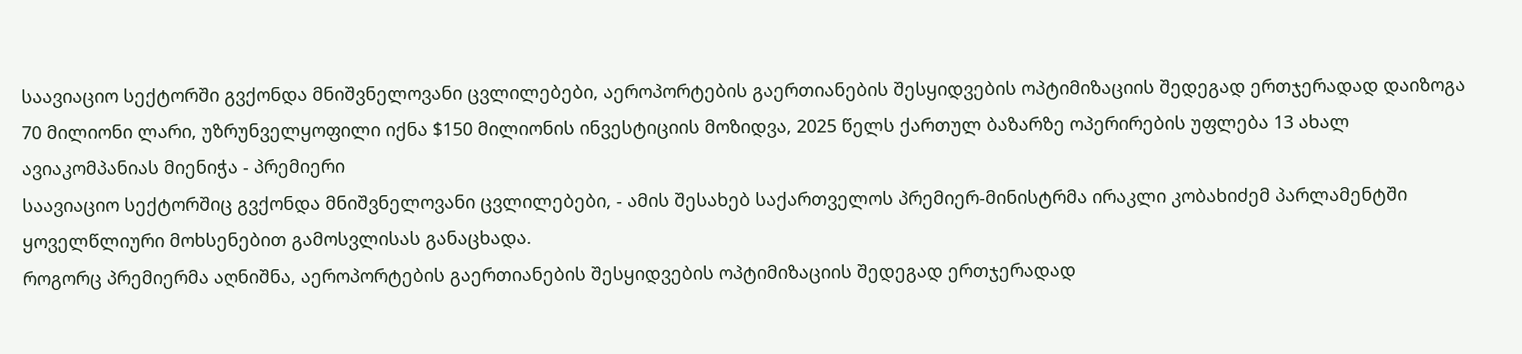საავიაციო სექტორში გვქონდა მნიშვნელოვანი ცვლილებები, აეროპორტების გაერთიანების შესყიდვების ოპტიმიზაციის შედეგად ერთჯერადად დაიზოგა 70 მილიონი ლარი, უზრუნველყოფილი იქნა $150 მილიონის ინვესტიციის მოზიდვა, 2025 წელს ქართულ ბაზარზე ოპერირების უფლება 13 ახალ ავიაკომპანიას მიენიჭა - პრემიერი
საავიაციო სექტორშიც გვქონდა მნიშვნელოვანი ცვლილებები, - ამის შესახებ საქართველოს პრემიერ-მინისტრმა ირაკლი კობახიძემ პარლამენტში ყოველწლიური მოხსენებით გამოსვლისას განაცხადა.
როგორც პრემიერმა აღნიშნა, აეროპორტების გაერთიანების შესყიდვების ოპტიმიზაციის შედეგად ერთჯერადად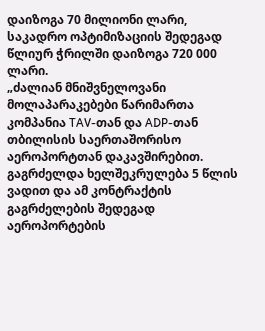დაიზოგა 70 მილიონი ლარი, საკადრო ოპტიმიზაციის შედეგად წლიურ ჭრილში დაიზოგა 720 000 ლარი.
„ძალიან მნიშვნელოვანი მოლაპარაკებები წარიმართა კომპანია TAV-თან და ADP-თან თბილისის საერთაშორისო აეროპორტთან დაკავშირებით. გაგრძელდა ხელშეკრულება 5 წლის ვადით და ამ კონტრაქტის გაგრძელების შედეგად აეროპორტების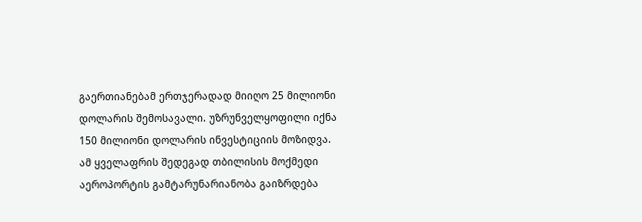გაერთიანებამ ერთჯერადად მიიღო 25 მილიონი დოლარის შემოსავალი. უზრუნველყოფილი იქნა 150 მილიონი დოლარის ინვესტიციის მოზიდვა. ამ ყველაფრის შედეგად თბილისის მოქმედი აეროპორტის გამტარუნარიანობა გაიზრდება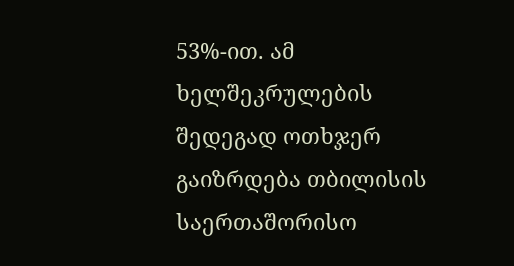53%-ით. ამ ხელშეკრულების შედეგად ოთხჯერ გაიზრდება თბილისის საერთაშორისო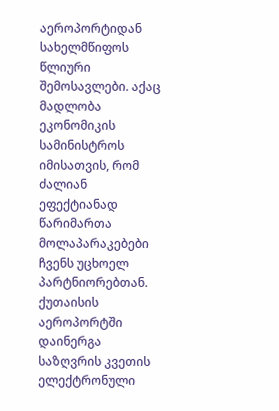აეროპორტიდან სახელმწიფოს წლიური შემოსავლები. აქაც მადლობა ეკონომიკის სამინისტროს იმისათვის, რომ ძალიან ეფექტიანად წარიმართა მოლაპარაკებები ჩვენს უცხოელ პარტნიორებთან.
ქუთაისის აეროპორტში დაინერგა საზღვრის კვეთის ელექტრონული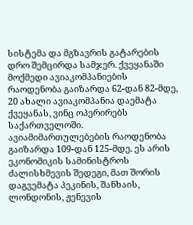სისტემა და მგზავრის გატარების დრო შემცირდა სამჯერ. ქვეყანაში მოქმედი ავიაკომპანიების რაოდენობა გაიზარდა 62-დან 82-მდე, 20 ახალი ავიაკომპანია დაემატა ქვეყანას, ვინც ოპერირებს საქართველოში. ავიამიმართულებების რაოდენობა გაიზარდა 109-დან 125-მდე. ეს არის ეკონომიკის სამინისტროს ძალისხმევის შედეგი, მათ შორის დაგვემატა პეკინის, შანხაის, ლონდონის, ჟენევის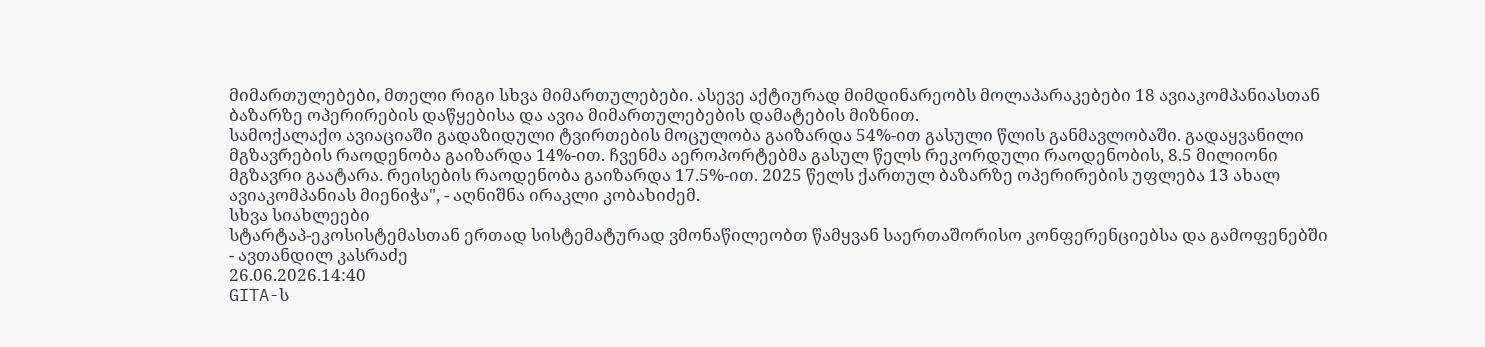მიმართულებები, მთელი რიგი სხვა მიმართულებები. ასევე აქტიურად მიმდინარეობს მოლაპარაკებები 18 ავიაკომპანიასთან ბაზარზე ოპერირების დაწყებისა და ავია მიმართულებების დამატების მიზნით.
სამოქალაქო ავიაციაში გადაზიდული ტვირთების მოცულობა გაიზარდა 54%-ით გასული წლის განმავლობაში. გადაყვანილი მგზავრების რაოდენობა გაიზარდა 14%-ით. ჩვენმა აეროპორტებმა გასულ წელს რეკორდული რაოდენობის, 8.5 მილიონი მგზავრი გაატარა. რეისების რაოდენობა გაიზარდა 17.5%-ით. 2025 წელს ქართულ ბაზარზე ოპერირების უფლება 13 ახალ ავიაკომპანიას მიენიჭა", - აღნიშნა ირაკლი კობახიძემ.
სხვა სიახლეები
სტარტაპ-ეკოსისტემასთან ერთად სისტემატურად ვმონაწილეობთ წამყვან საერთაშორისო კონფერენციებსა და გამოფენებში - ავთანდილ კასრაძე
26.06.2026.14:40
GITA-ს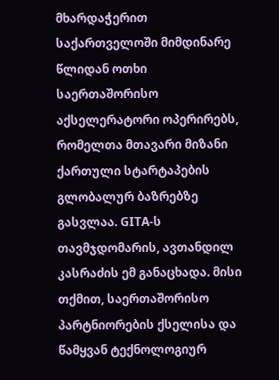მხარდაჭერით საქართველოში მიმდინარე წლიდან ოთხი საერთაშორისო აქსელერატორი ოპერირებს, რომელთა მთავარი მიზანი ქართული სტარტაპების გლობალურ ბაზრებზე გასვლაა. GITA-ს თავმჯდომარის, ავთანდილ კასრაძის ემ განაცხადა. მისი თქმით, საერთაშორისო პარტნიორების ქსელისა და წამყვან ტექნოლოგიურ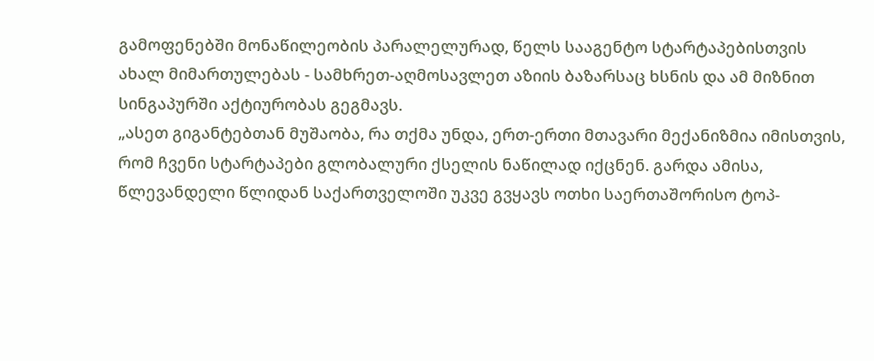გამოფენებში მონაწილეობის პარალელურად, წელს სააგენტო სტარტაპებისთვის ახალ მიმართულებას - სამხრეთ-აღმოსავლეთ აზიის ბაზარსაც ხსნის და ამ მიზნით სინგაპურში აქტიურობას გეგმავს.
„ასეთ გიგანტებთან მუშაობა, რა თქმა უნდა, ერთ-ერთი მთავარი მექანიზმია იმისთვის, რომ ჩვენი სტარტაპები გლობალური ქსელის ნაწილად იქცნენ. გარდა ამისა, წლევანდელი წლიდან საქართველოში უკვე გვყავს ოთხი საერთაშორისო ტოპ-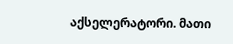აქსელერატორი. მათი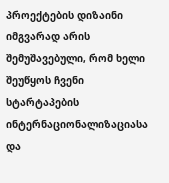პროექტების დიზაინი იმგვარად არის შემუშავებული, რომ ხელი შეუწყოს ჩვენი სტარტაპების ინტერნაციონალიზაციასა და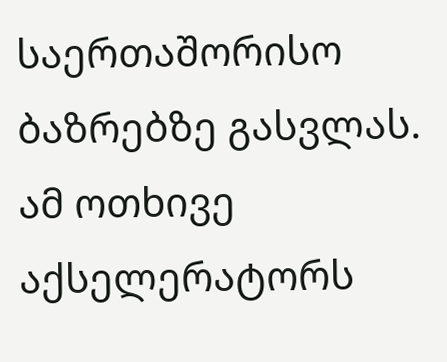საერთაშორისო ბაზრებზე გასვლას.
ამ ოთხივე აქსელერატორს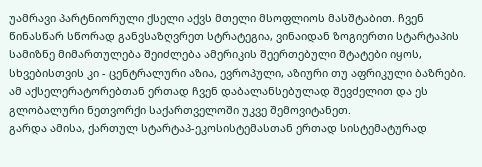უამრავი პარტნიორული ქსელი აქვს მთელი მსოფლიოს მასშტაბით. ჩვენ წინასწარ სწორად განვსაზღვრეთ სტრატეგია, ვინაიდან ზოგიერთი სტარტაპის სამიზნე მიმართულება შეიძლება ამერიკის შეერთებული შტატები იყოს, სხვებისთვის კი - ცენტრალური აზია, ევროპული, აზიური თუ აფრიკული ბაზრები. ამ აქსელერატორებთან ერთად ჩვენ დაბალანსებულად შევძელით და ეს გლობალური ნეთვორქი საქართველოში უკვე შემოვიტანეთ.
გარდა ამისა, ქართულ სტარტაპ-ეკოსისტემასთან ერთად სისტემატურად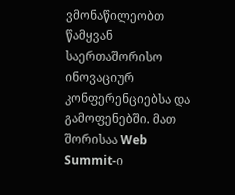ვმონაწილეობთ წამყვან საერთაშორისო ინოვაციურ კონფერენციებსა და გამოფენებში. მათ შორისაა Web Summit-ი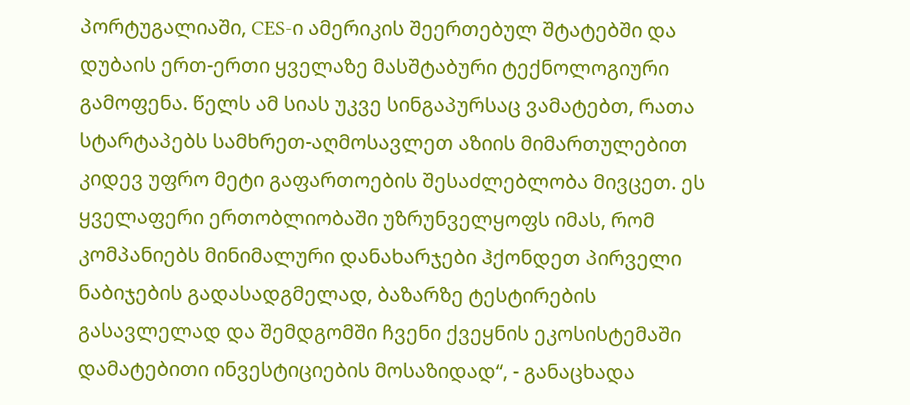პორტუგალიაში, CES-ი ამერიკის შეერთებულ შტატებში და დუბაის ერთ-ერთი ყველაზე მასშტაბური ტექნოლოგიური გამოფენა. წელს ამ სიას უკვე სინგაპურსაც ვამატებთ, რათა სტარტაპებს სამხრეთ-აღმოსავლეთ აზიის მიმართულებით კიდევ უფრო მეტი გაფართოების შესაძლებლობა მივცეთ. ეს ყველაფერი ერთობლიობაში უზრუნველყოფს იმას, რომ კომპანიებს მინიმალური დანახარჯები ჰქონდეთ პირველი ნაბიჯების გადასადგმელად, ბაზარზე ტესტირების გასავლელად და შემდგომში ჩვენი ქვეყნის ეკოსისტემაში დამატებითი ინვესტიციების მოსაზიდად“, - განაცხადა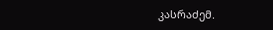კასრაძემ.